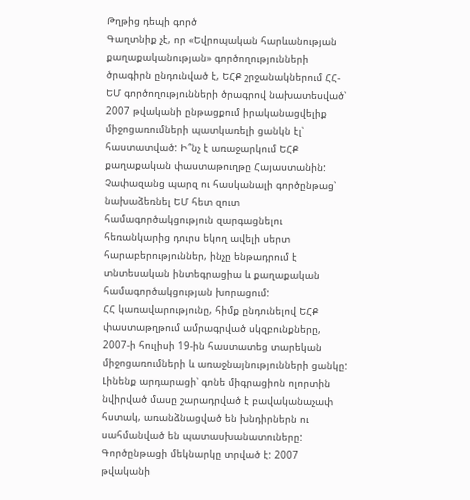Թղթից դեպի գործ
Գաղտնիք չէ, որ «Եվրոպական հարևանության քաղաքականության» գործողությունների ծրագիրն ընդունված է, ԵՀՔ շրջանակներում ՀՀ-ԵՄ գործողությունների ծրագրով նախատեսված՝ 2007 թվականի ընթացքում իրականացվելիք միջոցառումների պատկառելի ցանկն էլ՝
հաստատված: Ի՞նչ է առաջարկում ԵՀՔ քաղաքական փաստաթուղթը Հայաստանին: Չափազանց պարզ ու հասկանալի գործընթաց՝ նախաձեռնել ԵՄ հետ զուտ համագործակցություն զարգացնելու հեռանկարից դուրս եկող ավելի սերտ հարաբերություններ, ինչը ենթադրում է տնտեսական ինտեգրացիա և քաղաքական համագործակցության խորացում:
ՀՀ կառավարությունը, հիմք ընդունելով ԵՀՔ փաստաթղթում ամրագրված սկզբունքները, 2007-ի հուլիսի 19-ին հաստատեց տարեկան միջոցառումների և առաջնայնությունների ցանկը: Լինենք արդարացի՝ գոնե միգրացիոն ոլորտին նվիրված մասը շարադրված է բավականաչափ հստակ, առանձնացված են խնդիրներն ու սահմանված են պատասխանատուները:
Գործընթացի մեկնարկը տրված է: 2007 թվականի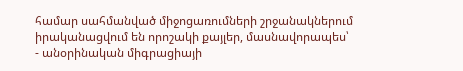համար սահմանված միջոցառումների շրջանակներում իրականացվում են որոշակի քայլեր, մասնավորապես՝
- անօրինական միգրացիայի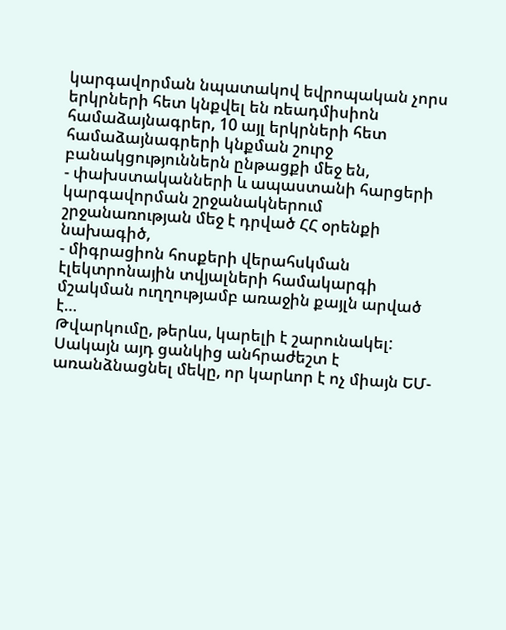կարգավորման նպատակով եվրոպական չորս երկրների հետ կնքվել են ռեադմիսիոն համաձայնագրեր, 10 այլ երկրների հետ համաձայնագրերի կնքման շուրջ բանակցություններն ընթացքի մեջ են,
- փախստականների և ապաստանի հարցերի կարգավորման շրջանակներում շրջանառության մեջ է դրված ՀՀ օրենքի նախագիծ,
- միգրացիոն հոսքերի վերահսկման էլեկտրոնային տվյալների համակարգի մշակման ուղղությամբ առաջին քայլն արված է…
Թվարկումը, թերևս, կարելի է շարունակել: Սակայն այդ ցանկից անհրաժեշտ է առանձնացնել մեկը, որ կարևոր է ոչ միայն ԵՄ-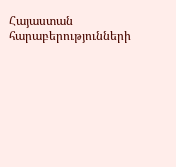Հայաստան հարաբերությունների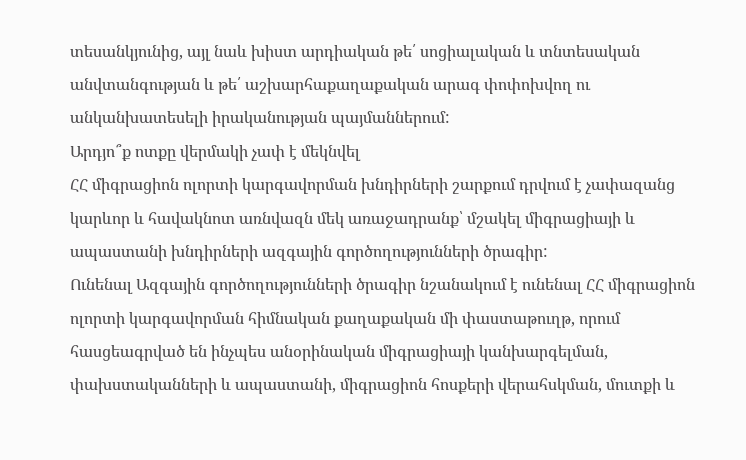տեսանկյունից, այլ նաև խիստ արդիական թե՛ սոցիալական և տնտեսական անվտանգության և թե՛ աշխարհաքաղաքական արագ փոփոխվող ու անկանխատեսելի իրականության պայմաններում:
Արդյո՞ք ոտքը վերմակի չափ է մեկնվել
ՀՀ միգրացիոն ոլորտի կարգավորման խնդիրների շարքում դրվում է չափազանց կարևոր և հավակնոտ առնվազն մեկ առաջադրանք՝ մշակել միգրացիայի և ապաստանի խնդիրների ազգային գործողությունների ծրագիր:
Ունենալ Ազգային գործողությունների ծրագիր նշանակում է ունենալ ՀՀ միգրացիոն ոլորտի կարգավորման հիմնական քաղաքական մի փաստաթուղթ, որում հասցեագրված են ինչպես անօրինական միգրացիայի կանխարգելման, փախստականների և ապաստանի, միգրացիոն հոսքերի վերահսկման, մուտքի և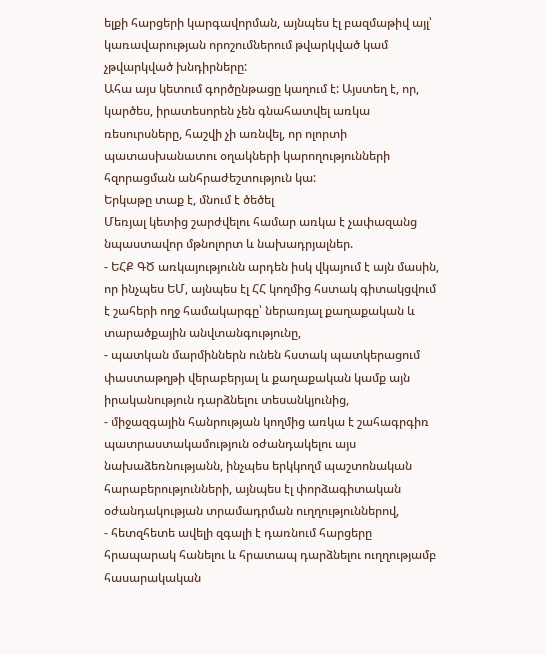ելքի հարցերի կարգավորման, այնպես էլ բազմաթիվ այլ՝ կառավարության որոշումներում թվարկված կամ չթվարկված խնդիրները:
Ահա այս կետում գործընթացը կաղում է: Այստեղ է, որ, կարծես, իրատեսորեն չեն գնահատվել առկա ռեսուրսները, հաշվի չի առնվել, որ ոլորտի պատասխանատու օղակների կարողությունների հզորացման անհրաժեշտություն կա:
Երկաթը տաք է, մնում է ծեծել
Մեռյալ կետից շարժվելու համար առկա է չափազանց նպաստավոր մթնոլորտ և նախադրյալներ.
- ԵՀՔ ԳԾ առկայությունն արդեն իսկ վկայում է այն մասին, որ ինչպես ԵՄ, այնպես էլ ՀՀ կողմից հստակ գիտակցվում է շահերի ողջ համակարգը՝ ներառյալ քաղաքական և տարածքային անվտանգությունը,
- պատկան մարմիններն ունեն հստակ պատկերացում փաստաթղթի վերաբերյալ և քաղաքական կամք այն իրականություն դարձնելու տեսանկյունից,
- միջազգային հանրության կողմից առկա է շահագրգիռ պատրաստակամություն օժանդակելու այս նախաձեռնությանն, ինչպես երկկողմ պաշտոնական հարաբերությունների, այնպես էլ փորձագիտական օժանդակության տրամադրման ուղղություններով,
- հետզհետե ավելի զգալի է դառնում հարցերը հրապարակ հանելու և հրատապ դարձնելու ուղղությամբ հասարակական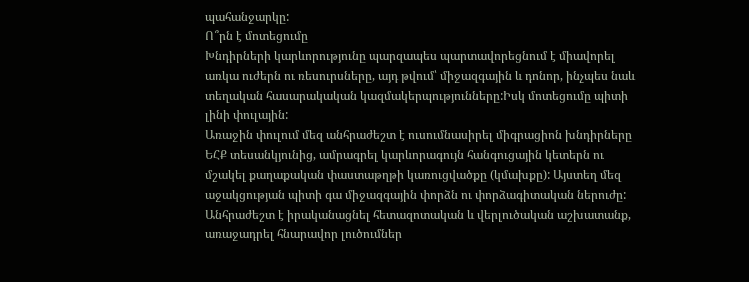պահանջարկը:
Ո՞րն է մոտեցումը
Խնդիրների կարևորությունը պարզապես պարտավորեցնում է միավորել առկա ուժերն ու ռեսուրսները, այդ թվում՝ միջազգային և դոնոր, ինչպես նաև տեղական հասարակական կազմակերպությունները:Իսկ մոտեցումը պիտի լինի փուլային:
Առաջին փուլում մեզ անհրաժեշտ է ուսումնասիրել միգրացիոն խնդիրները ԵՀՔ տեսանկյունից, ամրագրել կարևորագույն հանգուցային կետերն ու մշակել քաղաքական փաստաթղթի կառուցվածքը (կմախքը): Այստեղ մեզ աջակցության պիտի գա միջազգային փորձն ու փորձագիտական ներուժը: Անհրաժեշտ է իրականացնել հետազոտական և վերլուծական աշխատանք, առաջադրել հնարավոր լուծումներ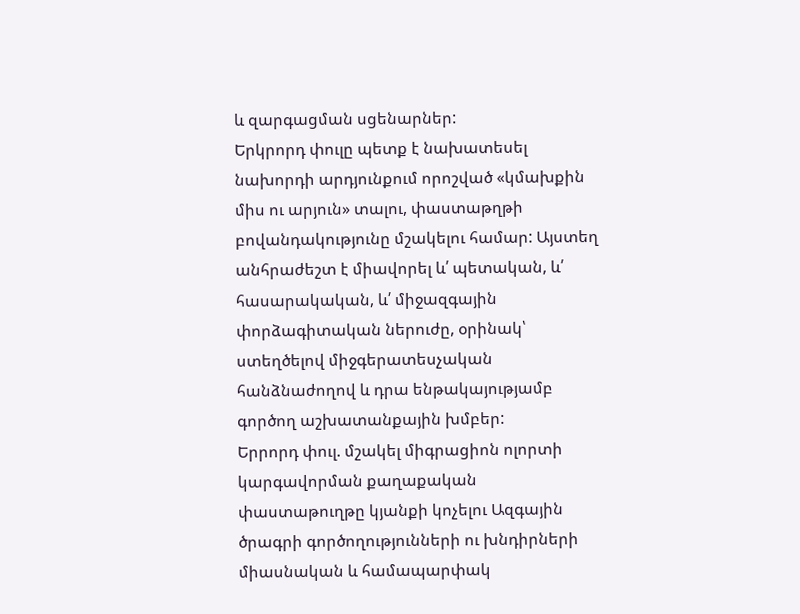և զարգացման սցենարներ:
Երկրորդ փուլը պետք է նախատեսել նախորդի արդյունքում որոշված «կմախքին միս ու արյուն» տալու, փաստաթղթի բովանդակությունը մշակելու համար: Այստեղ անհրաժեշտ է միավորել և՛ պետական, և՛ հասարակական, և՛ միջազգային փորձագիտական ներուժը, օրինակ՝ ստեղծելով միջգերատեսչական հանձնաժողով և դրա ենթակայությամբ գործող աշխատանքային խմբեր:
Երրորդ փուլ. մշակել միգրացիոն ոլորտի կարգավորման քաղաքական փաստաթուղթը կյանքի կոչելու Ազգային ծրագրի գործողությունների ու խնդիրների միասնական և համապարփակ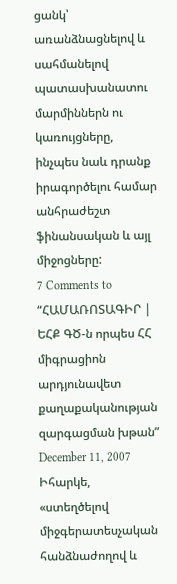ցանկ՝ առանձնացնելով և սահմանելով պատասխանատու մարմիններն ու կառույցները, ինչպես նաև դրանք իրագործելու համար անհրաժեշտ ֆինանսական և այլ միջոցները:
7 Comments to “ՀԱՄԱՌՈՏԱԳԻՐ | ԵՀՔ ԳԾ-ն որպես ՀՀ միգրացիոն արդյունավետ քաղաքականության զարգացման խթան”
December 11, 2007
Իհարկե, «ստեղծելով միջգերատեսչական հանձնաժողով և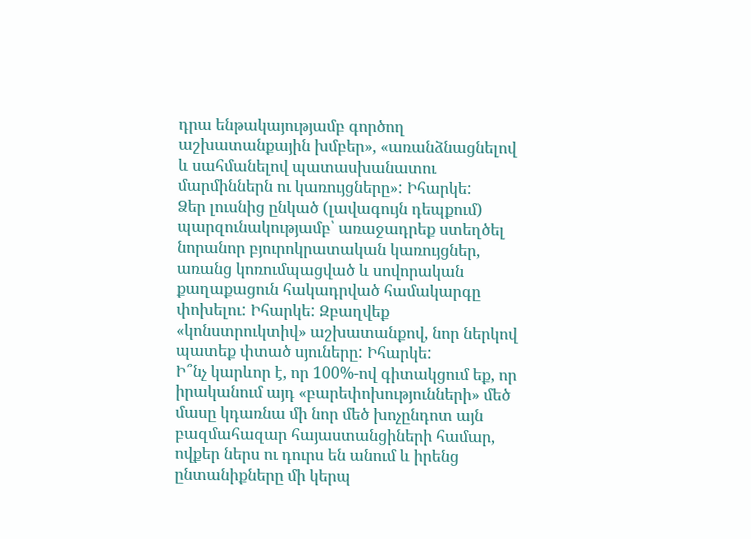դրա ենթակայությամբ գործող աշխատանքային խմբեր», «առանձնացնելով և սահմանելով պատասխանատու մարմիններն ու կառույցները»: Իհարկե:
Ձեր լուսնից ընկած (լավագույն դեպքում) պարզունակությամբ՝ առաջադրեք ստեղծել նորանոր բյուրոկրատական կառույցներ, առանց կոռումպացված և սովորական քաղաքացուն հակադրված համակարգը փոխելու: Իհարկե: Զբաղվեք «կոնստրուկտիվ» աշխատանքով, նոր ներկով պատեք փտած սյուները: Իհարկե:
Ի՞նչ կարևոր է, որ 100%-ով գիտակցում եք, որ իրականում այդ «բարեփոխությունների» մեծ մասը կդառնա մի նոր մեծ խոչընդոտ այն բազմահազար հայաստանցիների համար, ովքեր ներս ու դուրս են անում և իրենց ընտանիքները մի կերպ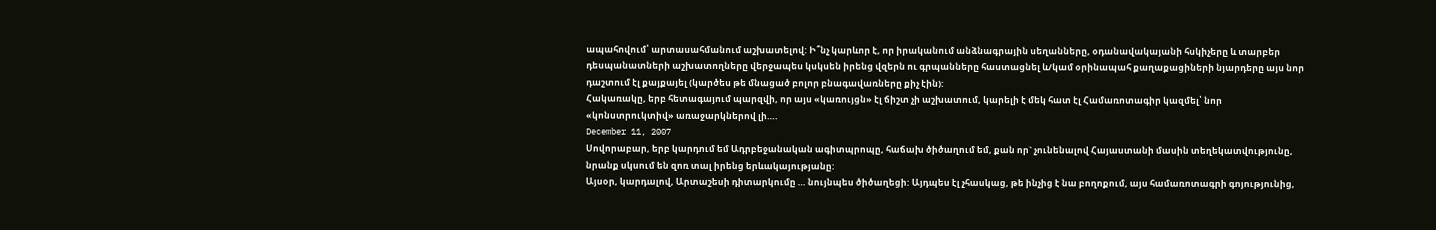ապահովում՝ արտասահմանում աշխատելով: Ի՞նչ կարևոր է, որ իրականում անձնագրային սեղանները, օդանավակայանի հսկիչերը և տարբեր դեսպանատների աշխատողները վերջապես կսկսեն իրենց վզերն ու գրպանները հաստացնել և/կամ օրինապահ քաղաքացիների նյարդերը այս նոր դաշտում էլ քայքայել (կարծես թե մնացած բոլոր բնագավառները քիչ էին):
Հակառակը, երբ հետագայում պարզվի, որ այս «կառույցն» էլ ճիշտ չի աշխատում, կարելի է մեկ հատ էլ Համառոտագիր կազմել՝ նոր «կոնստրուկտիվ» առաջարկներով լի….
December 11, 2007
Սովորաբար, երբ կարդում եմ Ադրբեջանական ագիտպրոպը, հաճախ ծիծաղում եմ, քան որ` չունենալով Հայաստանի մասին տեղեկատվությունը, նրանք սկսում են զոռ տալ իրենց երևակայությանը:
Այսօր, կարդալով, Արտաշեսի դիտարկումը … նույնպես ծիծաղեցի: Այդպես էլ չհասկաց, թե ինչից է նա բողոքում, այս համառոտագրի գոյությունից,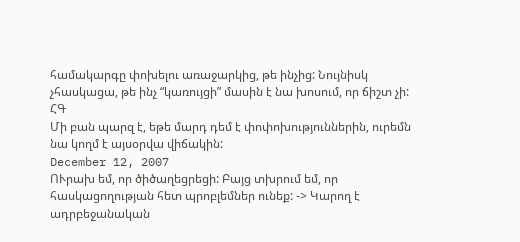համակարգը փոխելու առաջարկից, թե ինչից: Նույնիսկ չհասկացա, թե ինչ “կառույցի” մասին է նա խոսում, որ ճիշտ չի:
ՀԳ
Մի բան պարզ է, եթե մարդ դեմ է փոփոխություններին, ուրեմն նա կողմ է այսօրվա վիճակին:
December 12, 2007
ՈՒրախ եմ, որ ծիծաղեցրեցի: Բայց տխրում եմ, որ հասկացողության հետ պրոբլեմներ ունեք: -> Կարող է ադրբեջանական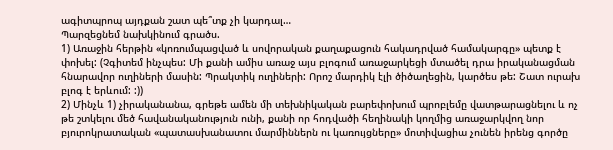ագիտպրոպ այդքան շատ պե՞տք չի կարդալ…
Պարզեցնեմ նախկինում գրածս.
1) Առաջին հերթին «կոռումպացված և սովորական քաղաքացուն հակադրված համակարգը» պետք է փոխել: (Չգիտեմ ինչպես: Մի քանի ամիս առաջ այս բլոգում առաջարկեցի մտածել դրա իրականացման հնարավոր ուղիների մասին: Պրակտիկ ուղիների: Որոշ մարդիկ էլի ծիծաղեցին, կարծես թե: Շատ ուրախ բլոգ է երևում: :))
2) Մինչև 1) չիրականանա, գրեթե ամեն մի տեխնիկական բարեփոխում պրոբլեմը վատթարացնելու և ոչ թե շտկելու մեծ հավանականություն ունի, քանի որ հոդվածի հեղինակի կողմից առաջարկվող նոր բյուրոկրատական «պատասխանատու մարմիններն ու կառույցները» մոտիվացիա չունեն իրենց գործը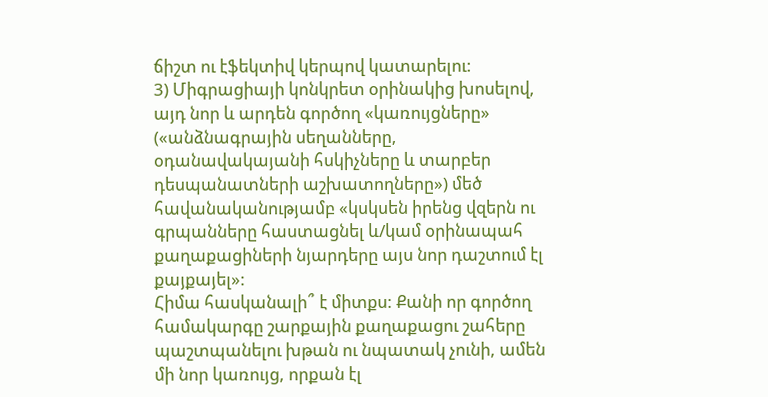ճիշտ ու էֆեկտիվ կերպով կատարելու:
3) Միգրացիայի կոնկրետ օրինակից խոսելով, այդ նոր և արդեն գործող «կառույցները» («անձնագրային սեղանները, օդանավակայանի հսկիչները և տարբեր դեսպանատների աշխատողները») մեծ հավանականությամբ «կսկսեն իրենց վզերն ու գրպանները հաստացնել և/կամ օրինապահ քաղաքացիների նյարդերը այս նոր դաշտում էլ քայքայել»:
Հիմա հասկանալի՞ է միտքս: Քանի որ գործող համակարգը շարքային քաղաքացու շահերը պաշտպանելու խթան ու նպատակ չունի, ամեն մի նոր կառույց, որքան էլ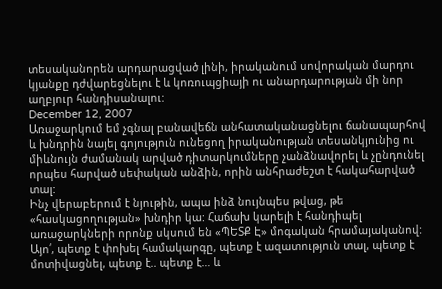տեսականորեն արդարացված լինի, իրականում սովորական մարդու կյանքը դժվարեցնելու է և կոռուպցիայի ու անարդարության մի նոր աղբյուր հանդիսանալու:
December 12, 2007
Առաջարկում եմ չգնալ բանավեճն անհատականացնելու ճանապարհով և խնդրին նայել գոյություն ունեցող իրականության տեսանկյունից ու միևնույն ժամանակ արված դիտարկումները չանձնավորել և չընդունել որպես հարված սեփական անձին, որին անհրաժեշտ է հակահարված տալ:
Ինչ վերաբերում է նյութին, ապա ինձ նույնպես թվաց, թե «հասկացողության» խնդիր կա: Հաճախ կարելի է հանդիպել առաջարկների որոնք սկսում են «ՊԵՏՔ Է» մոգական հրամայականով: Այո՛, պետք է փոխել համակարգը, պետք է ազատություն տալ, պետք է մոտիվացնել, պետք է.. պետք է… և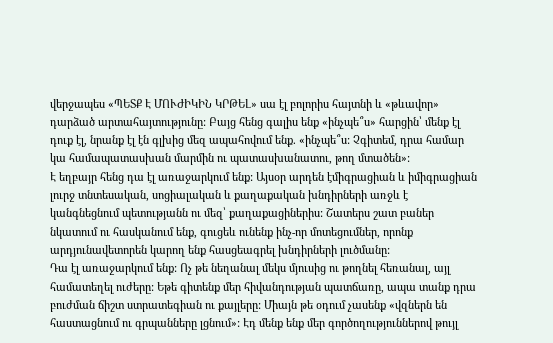վերջապես «ՊԵՏՔ Է ՄՈՒԺԻԿԻՆ ԿՐԹԵԼ» սա էլ բոլորիս հայտնի և «թևավոր» դարձած արտահայտությունը: Բայց հենց գալիս ենք «ինչպե՞ս» հարցին՝ մենք էլ դուք էլ, նրանք էլ էն գլխից մեզ ապահովում ենք. «ինչպե՞ս: Չգիտեմ, դրա համար կա համապատասխան մարմին ու պատասխանատու, թող մտածեն»:
Է եղբայր հենց դա էլ առաջարկում ենք: Այսօր արդեն էմիգրացիան և իմիգրացիան լուրջ տնտեսական, սոցիալական և քաղաքական խնդիրների առջև է կանգնեցնում պետությանն ու մեզ՝ քաղաքացիներիս: Շատերս շատ բաներ նկատում ու հասկանում ենք, գուցեև ունենք ինչ-որ մոտեցումներ, որոնք արդյունավետորեն կարող ենք հասցեագրել խնդիրների լուծմանը:
Դա էլ առաջարկում ենք: Ոչ թե նեղանալ մեկս մյուսից ու թողնել հեռանալ, այլ համատեղել ուժերը: Եթե գիտենք մեր հիվանդության պատճառը, ապա տանք դրա բուժման ճիշտ ստրատեգիան ու քայլերը: Միայն թե օդում չասենք «վզներն են հաստացնում ու գրպանները լցնում»: Էդ մենք ենք մեր գործողություններով թույլ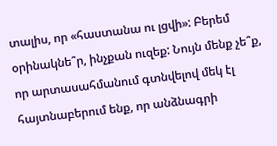տալիս, որ «հաստանա ու լցվի»: Բերեմ օրինակնե՞ր, ինչքան ուզեք: Նույն մենք չե՞ք, որ արտասահմանում գտնվելով մեկ էլ հայտնաբերում ենք, որ անձնագրի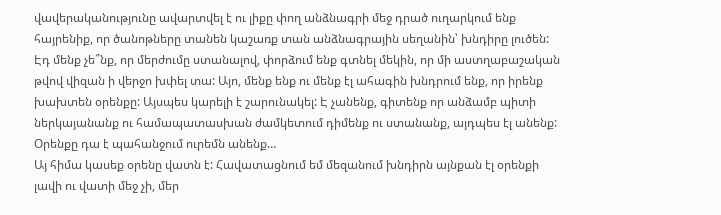վավերականությունը ավարտվել է ու լիքը փող անձնագրի մեջ դրած ուղարկում ենք հայրենիք, որ ծանոթները տանեն կաշառք տան անձնագրային սեղանին՝ խնդիրը լուծեն: Էդ մենք չե՞նք, որ մերժումը ստանալով, փորձում ենք գտնել մեկին, որ մի աստղաբաշական թվով վիզան ի վերջո խփել տա: Այո, մենք ենք ու մենք էլ ահագին խնդրում ենք, որ իրենք խախտեն օրենքը: Այսպես կարելի է շարունակել: Է չանենք, գիտենք որ անձամբ պիտի ներկայանանք ու համապատասխան ժամկետում դիմենք ու ստանանք, այդպես էլ անենք: Օրենքը դա է պահանջում ուրեմն անենք…
Այ հիմա կասեք օրենը վատն է: Հավատացնում եմ մեզանում խնդիրն այնքան էլ օրենքի լավի ու վատի մեջ չի, մեր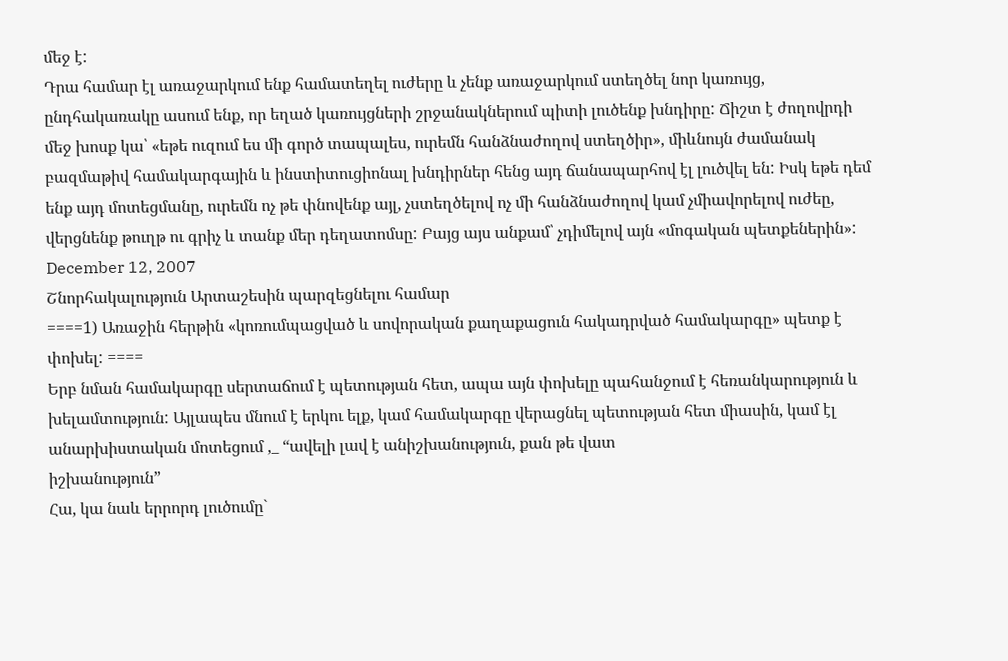մեջ է:
Դրա համար էլ առաջարկում ենք համատեղել ուժերը և չենք առաջարկում ստեղծել նոր կառույց, ընդհակառակը ասում ենք, որ եղած կառույցների շրջանակներում պիտի լուծենք խնդիրը: Ճիշտ է ժողովրդի մեջ խոսք կա՝ «եթե ուզում ես մի գործ տապալես, ուրեմն հանձնաժողով ստեղծիր», միևնույն ժամանակ բազմաթիվ համակարգային և ինստիտուցիոնալ խնդիրներ հենց այդ ճանապարհով էլ լուծվել են: Իսկ եթե դեմ ենք այդ մոտեցմանը, ուրեմն ոչ թե փնովենք այլ, չստեղծելով ոչ մի հանձնաժողով կամ չմիավորելով ուժեը, վերցնենք թուղթ ու գրիչ և տանք մեր դեղատոմսը: Բայց այս անքամ՝ չդիմելով այն «մոգական պետքեներին»:
December 12, 2007
Շնորհակալություն Արտաշեսին պարզեցնելու համար
====1) Առաջին հերթին «կոռումպացված և սովորական քաղաքացուն հակադրված համակարգը» պետք է փոխել: ====
Երբ նման համակարգը սերտաճում է պետության հետ, ապա այն փոխելը պահանջում է հեռանկարություն և խելամտություն: Այլապես մնում է երկու ելք, կամ համակարգը վերացնել պետության հետ միասին, կամ էլ անարխիստական մոտեցում ,_ “ավելի լավ է անիշխանություն, քան թե վատ
իշխանություն”
Հա, կա նաև երրորդ լուծումը`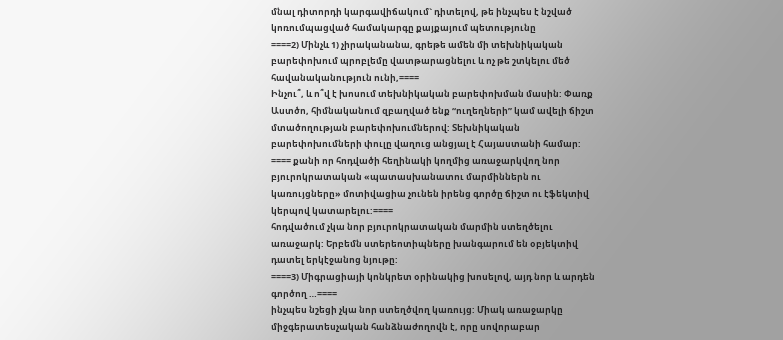մնալ դիտորդի կարգավիճակում` դիտելով, թե ինչպես է նշված կոռումպացված համակարգը քայքայում պետությունը
====2) Մինչև 1) չիրականանա, գրեթե ամեն մի տեխնիկական բարեփոխում պրոբլեմը վատթարացնելու և ոչ թե շտկելու մեծ հավանականություն ունի,====
Ինչու՞, և ո՞վ է խոսում տեխնիկական բարեփոխման մասին: Փառք Աստծո, հիմնականում զբաղված ենք “ուղեղների” կամ ավելի ճիշտ մտածողության բարեփոխումներով: Տեխնիկական բարեփոխումների փուլը վաղուց անցյալ է Հայաստանի համար:
==== քանի որ հոդվածի հեղինակի կողմից առաջարկվող նոր բյուրոկրատական «պատասխանատու մարմիններն ու կառույցները» մոտիվացիա չունեն իրենց գործը ճիշտ ու էֆեկտիվ կերպով կատարելու:====
հոդվածում չկա նոր բյուրոկրատական մարմին ստեղծելու առաջարկ: Երբեմն ստերեոտիպները խանգարում են օբյեկտիվ դատել երկէջանոց նյութը:
====3) Միգրացիայի կոնկրետ օրինակից խոսելով, այդ նոր և արդեն գործող …====
ինչպես նշեցի չկա նոր ստեղծվող կառույց: Միակ առաջարկը միջգերատեսչական հանձնաժողովն է, որը սովորաբար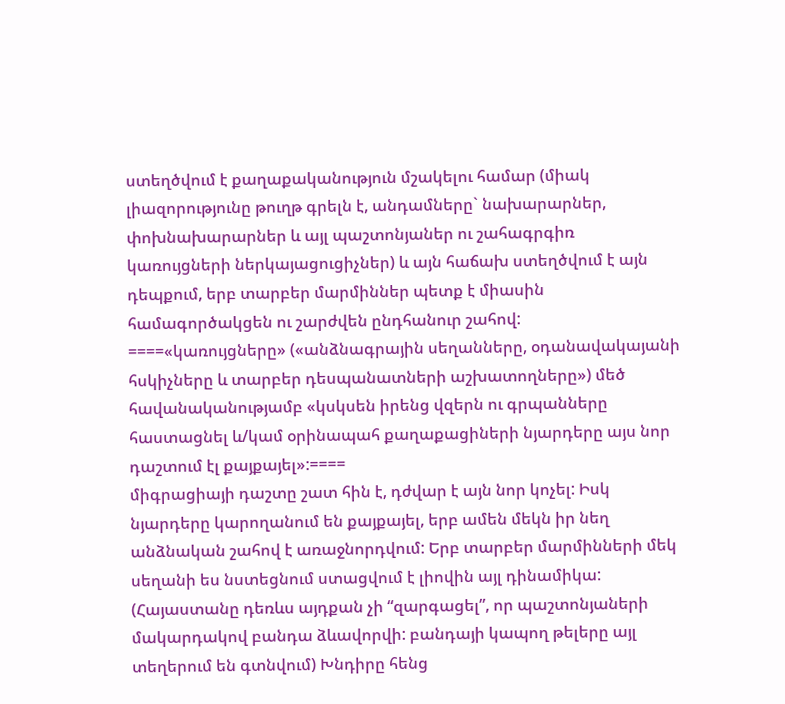ստեղծվում է քաղաքականություն մշակելու համար (միակ լիազորությունը թուղթ գրելն է, անդամները` նախարարներ, փոխնախարարներ և այլ պաշտոնյաներ ու շահագրգիռ կառույցների ներկայացուցիչներ) և այն հաճախ ստեղծվում է այն դեպքում, երբ տարբեր մարմիններ պետք է միասին համագործակցեն ու շարժվեն ընդհանուր շահով:
====«կառույցները» («անձնագրային սեղանները, օդանավակայանի հսկիչները և տարբեր դեսպանատների աշխատողները») մեծ հավանականությամբ «կսկսեն իրենց վզերն ու գրպանները հաստացնել և/կամ օրինապահ քաղաքացիների նյարդերը այս նոր դաշտում էլ քայքայել»:====
միգրացիայի դաշտը շատ հին է, դժվար է այն նոր կոչել: Իսկ նյարդերը կարողանում են քայքայել, երբ ամեն մեկն իր նեղ անձնական շահով է առաջնորդվում: Երբ տարբեր մարմինների մեկ սեղանի ես նստեցնում ստացվում է լիովին այլ դինամիկա: (Հայաստանը դեռևս այդքան չի “զարգացել”, որ պաշտոնյաների մակարդակով բանդա ձևավորվի: բանդայի կապող թելերը այլ տեղերում են գտնվում) Խնդիրը հենց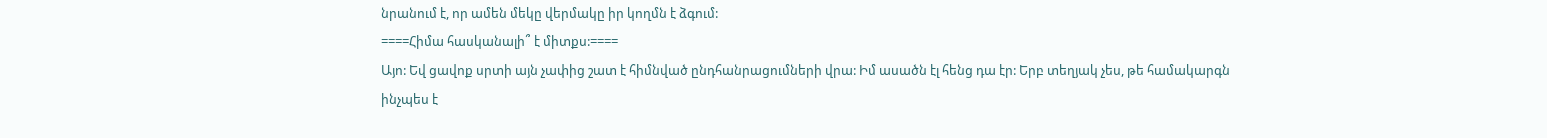նրանում է, որ ամեն մեկը վերմակը իր կողմն է ձգում:
====Հիմա հասկանալի՞ է միտքս:====
Այո: Եվ ցավոք սրտի այն չափից շատ է հիմնված ընդհանրացումների վրա: Իմ ասածն էլ հենց դա էր: Երբ տեղյակ չես, թե համակարգն ինչպես է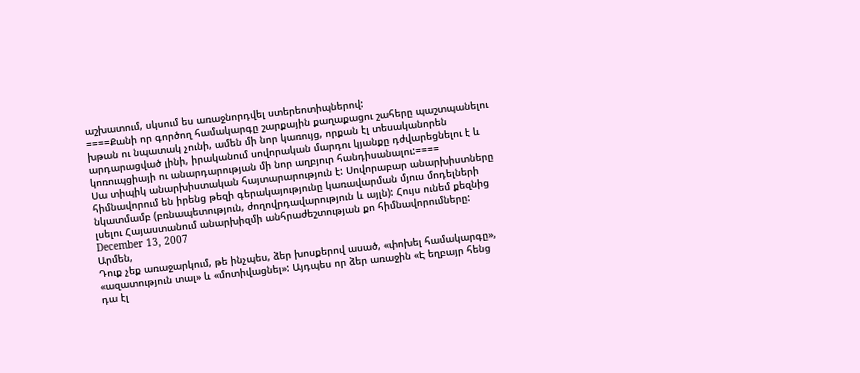աշխատում, սկսում ես առաջնորդվել ստերեոտիպներով:
====Քանի որ գործող համակարգը շարքային քաղաքացու շահերը պաշտպանելու խթան ու նպատակ չունի, ամեն մի նոր կառույց, որքան էլ տեսականորեն արդարացված լինի, իրականում սովորական մարդու կյանքը դժվարեցնելու է և կոռուպցիայի ու անարդարության մի նոր աղբյուր հանդիսանալու:====
Սա տիպիկ անարխիստական հայտարարություն է: Սովորաբար անարխիստները հիմնավորում են իրենց թեզի գերակայությունը կառավարման մյուս մոդելների նկատմամբ (բռնապետություն, ժողովրդավարություն և այլն): Հույս ունեմ քեզնից լսելու Հայաստանում անարխիզմի անհրաժեշտության քո հիմնավորումները:
December 13, 2007
Արմեն,
Դուք չեք առաջարկում, թե ինչպես, ձեր խոսքերով ասած, «փոխել համակարգը», «ազատություն տալ» և «մոտիվացնել»: Այդպես որ ձեր առաջին «Է եղբայր հենց դա էլ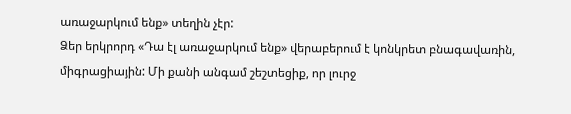առաջարկում ենք» տեղին չէր:
Ձեր երկրորդ «Դա էլ առաջարկում ենք» վերաբերում է կոնկրետ բնագավառին, միգրացիային: Մի քանի անգամ շեշտեցիք, որ լուրջ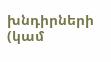խնդիրների (կամ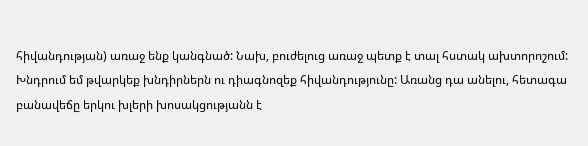հիվանդության) առաջ ենք կանգնած: Նախ, բուժելուց առաջ պետք է տալ հստակ ախտորոշում: Խնդրում եմ թվարկեք խնդիրներն ու դիագնոզեք հիվանդությունը: Առանց դա անելու, հետագա բանավեճը երկու խլերի խոսակցությանն է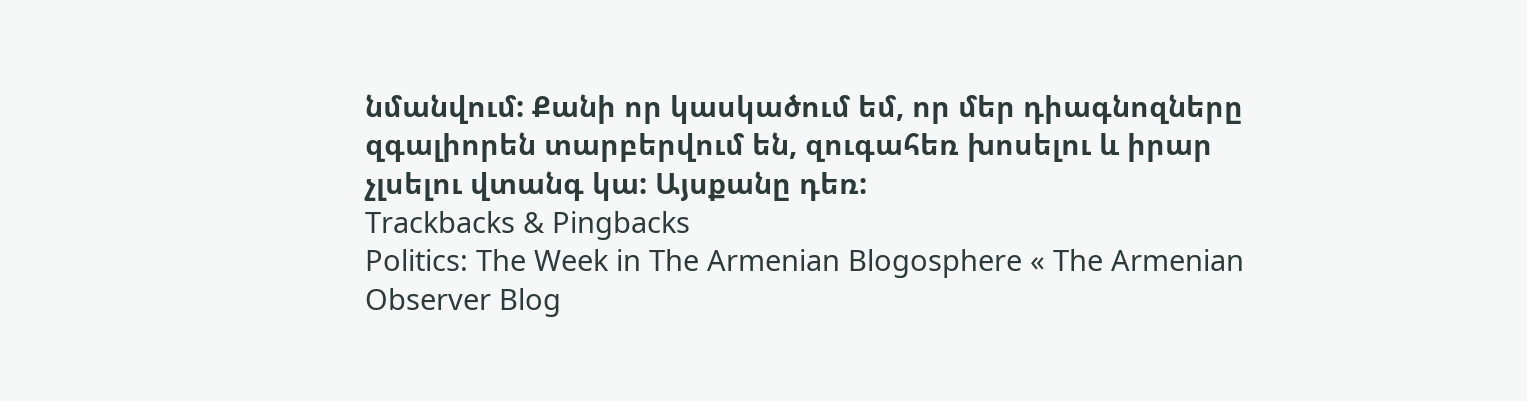նմանվում: Քանի որ կասկածում եմ, որ մեր դիագնոզները զգալիորեն տարբերվում են, զուգահեռ խոսելու և իրար չլսելու վտանգ կա: Այսքանը դեռ:
Trackbacks & Pingbacks
Politics: The Week in The Armenian Blogosphere « The Armenian Observer Blog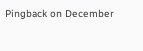Pingback on December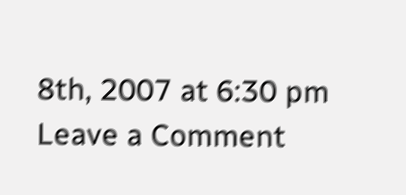8th, 2007 at 6:30 pm
Leave a Comment